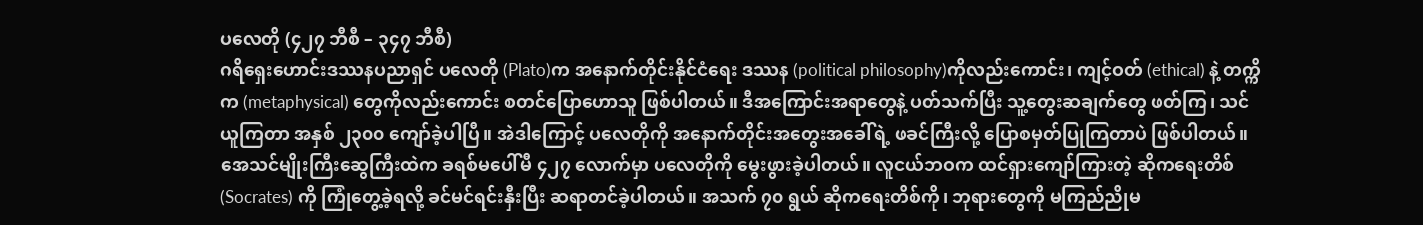ပလေတို (၄၂၇ ဘီစီ – ၃၄၇ ဘီစီ)
ဂရိရှေးဟောင်းဒဿနပညာရှင် ပလေတို (Plato)က အနောက်တိုင်းနိုင်ငံရေး ဒဿန (political philosophy)ကိုလည်းကောင်း၊ ကျင့်ဝတ် (ethical) နဲ့ တက္ကိက (metaphysical) တွေကိုလည်းကောင်း စတင်ပြောဟောသူ ဖြစ်ပါတယ်။ ဒီအကြောင်းအရာတွေနဲ့ ပတ်သက်ပြီး သူ့တွေးဆချက်တွေ ဖတ်ကြ၊ သင်ယူကြတာ အနှစ် ၂၃၀၀ ကျော်ခဲ့ပါပြီ။ အဲဒါကြောင့် ပလေတိုကို အနောက်တိုင်းအတွေးအခေါ်ရဲ့ ဖခင်ကြီးလို့ ပြောစမှတ်ပြုကြတာပဲ ဖြစ်ပါတယ်။
အေသင်မျိုးကြီးဆွေကြီးထဲက ခရစ်မပေါ်မီ ၄၂၇ လောက်မှာ ပလေတိုကို မွေးဖွားခဲ့ပါတယ်။ လူငယ်ဘဝက ထင်ရှားကျော်ကြားတဲ့ ဆိုကရေးတိစ် (Socrates) ကို ကြုံတွေ့ခဲ့ရလို့ ခင်မင်ရင်းနှီးပြီး ဆရာတင်ခဲ့ပါတယ်။ အသက် ၇၀ ရွယ် ဆိုကရေးတိစ်ကို၊ ဘုရားတွေကို မကြည်ညိုမ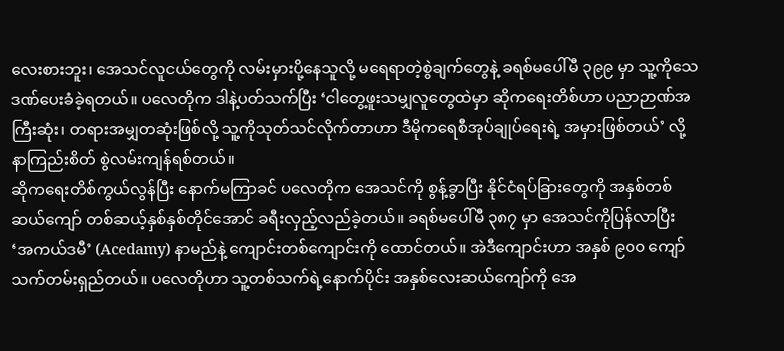လေးစားဘူး၊ အေသင်လူငယ်တွေကို လမ်းမှားပို့နေသူလို့ မရေရာတဲ့စွဲချက်တွေနဲ့ ခရစ်မပေါ်မီ ၃၉၉ မှာ သူ့ကိုသေဒဏ်ပေးခံခဲ့ရတယ်။ ပလေတိုက ဒါနဲ့ပတ်သက်ပြီး ‘ငါတွေ့ဖူးသမျှလူတွေထဲမှာ ဆိုကရေးတိစ်ဟာ ပညာဉာဏ်အကြီးဆုံး၊ တရားအမျှတဆုံးဖြစ်လို့ သူ့ကိုသုတ်သင်လိုက်တာဟာ ဒီမိုကရေစီအုပ်ချုပ်ရေးရဲ့ အမှားဖြစ်တယ်’ လို့ နာကြည်းစိတ် စွဲလမ်းကျန်ရစ်တယ်။
ဆိုကရေးတိစ်ကွယ်လွန်ပြီး နောက်မကြာခင် ပလေတိုက အေသင်ကို စွန့်ခွာပြီး နိုင်ငံရပ်ခြားတွေကို အနှစ်တစ်ဆယ်ကျော် တစ်ဆယ့်နှစ်နှစ်တိုင်အောင် ခရီးလှည့်လည်ခဲ့တယ်။ ခရစ်မပေါ်မီ ၃၈၇ မှာ အေသင်ကိုပြန်လာပြီး ‘အကယ်ဒမီ’ (Acedamy) နာမည်နဲ့ ကျောင်းတစ်ကျောင်းကို ထောင်တယ်။ အဲဒီကျောင်းဟာ အနှစ် ၉၀၀ ကျော် သက်တမ်းရှည်တယ်။ ပလေတိုဟာ သူ့တစ်သက်ရဲ့နောက်ပိုင်း အနှစ်လေးဆယ်ကျော်ကို အေ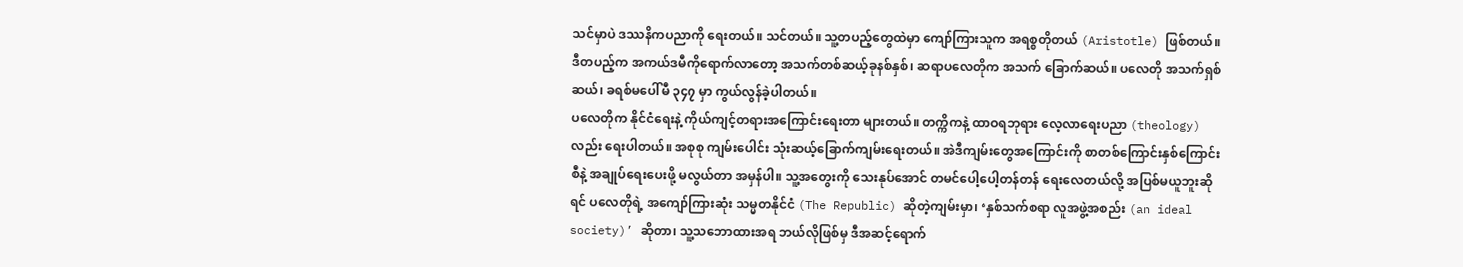သင်မှာပဲ ဒဿနိကပညာကို ရေးတယ်။ သင်တယ်။ သူ့တပည့်တွေထဲမှာ ကျော်ကြားသူက အရစ္စတိုတယ် (Aristotle) ဖြစ်တယ်။ ဒီတပည့်က အကယ်ဒမီကိုရောက်လာတော့ အသက်တစ်ဆယ့်ခုနစ်နှစ်၊ ဆရာပလေတိုက အသက် ခြောက်ဆယ်။ ပလေတို အသက်ရှစ်ဆယ်၊ ခရစ်မပေါ်မီ ၃၄၇ မှာ ကွယ်လွန်ခဲ့ပါတယ်။
ပလေတိုက နိုင်ငံရေးနဲ့ ကိုယ်ကျင့်တရားအကြောင်းရေးတာ များတယ်။ တက္ကိကနဲ့ ထာဝရဘုရား လေ့လာရေးပညာ (theology) လည်း ရေးပါတယ်။ အစုစု ကျမ်းပေါင်း သုံးဆယ့်ခြောက်ကျမ်းရေးတယ်။ အဲဒီကျမ်းတွေအကြောင်းကို စာတစ်ကြောင်းနှစ်ကြောင်းစီနဲ့ အချုပ်ရေးပေးဖို့ မလွယ်တာ အမှန်ပါ။ သူ့အတွေးကို သေးနုပ်အောင် တမင်ပေါ့ပေါ့တန်တန် ရေးလေတယ်လို့ အပြစ်မယူဘူးဆိုရင် ပလေတိုရဲ့ အကျော်ကြားဆုံး သမ္မတနိုင်ငံ (The Republic) ဆိုတဲ့ကျမ်းမှာ၊ ‘နှစ်သက်စရာ လူအဖွဲ့အစည်း (an ideal society)’ ဆိုတာ၊ သူ့သဘောထားအရ ဘယ်လိုဖြစ်မှ ဒီအဆင့်ရောက်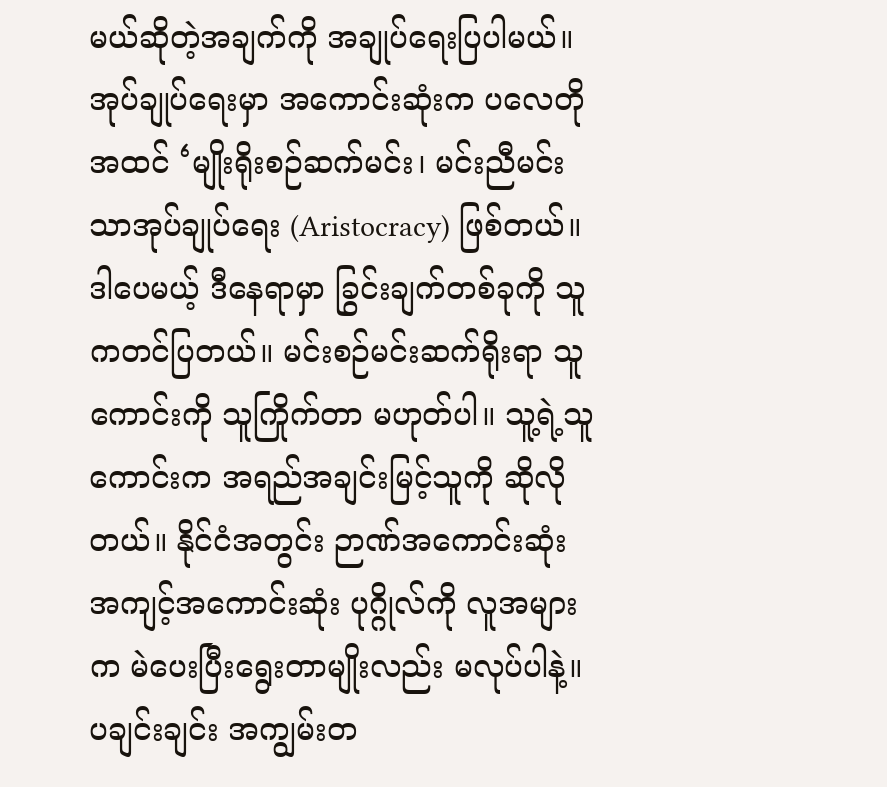မယ်ဆိုတဲ့အချက်ကို အချုပ်ရေးပြပါမယ်။
အုပ်ချုပ်ရေးမှာ အကောင်းဆုံးက ပလေတိုအထင် ‘မျိုးရိုးစဉ်ဆက်မင်း၊ မင်းညီမင်းသာအုပ်ချုပ်ရေး (Aristocracy) ဖြစ်တယ်။ ဒါပေမယ့် ဒီနေရာမှာ ခြွင်းချက်တစ်ခုကို သူကတင်ပြတယ်။ မင်းစဉ်မင်းဆက်ရိုးရာ သူကောင်းကို သူကြိုက်တာ မဟုတ်ပါ။ သူ့ရဲ့သူကောင်းက အရည်အချင်းမြင့်သူကို ဆိုလိုတယ်။ နိုင်ငံအတွင်း ဉာဏ်အကောင်းဆုံး အကျင့်အကောင်းဆုံး ပုဂ္ဂိုလ်ကို လူအများက မဲပေးပြီးရွေးတာမျိုးလည်း မလုပ်ပါနဲ့။ ပချင်းချင်း အကျွမ်းတ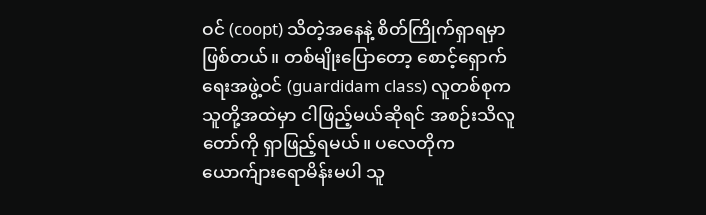ဝင် (coopt) သိတဲ့အနေနဲ့ စိတ်ကြိုက်ရှာရမှာ ဖြစ်တယ်။ တစ်မျိုးပြောတော့ စောင့်ရှောက်ရေးအဖွဲ့ဝင် (guardidam class) လူတစ်စုက သူတို့အထဲမှာ ငါဖြည့်မယ်ဆိုရင် အစဉ်းသိလူတော်ကို ရှာဖြည့်ရမယ်။ ပလေတိုက ယောက်ျားရောမိန်းမပါ သူ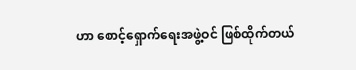ဟာ စောင့်ရှောက်ရေးအဖွဲ့ဝင် ဖြစ်ထိုက်တယ်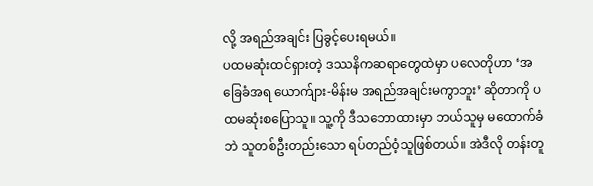လို့ အရည်အချင်း ပြခွင့်ပေးရမယ်။
ပထမဆုံးထင်ရှားတဲ့ ဒဿနိကဆရာတွေထဲမှာ ပလေတိုဟာ ‘အခြေခံအရ ယောက်ျား-မိန်းမ အရည်အချင်းမကွာဘူး’ ဆိုတာကို ပထမဆုံးစပြောသူ။ သူ့ကို ဒီသဘောထားမှာ ဘယ်သူမှ မထောက်ခံဘဲ သူတစ်ဦးတည်းသော ရပ်တည်ဝံ့သူဖြစ်တယ်။ အဲဒီလို တန်းတူ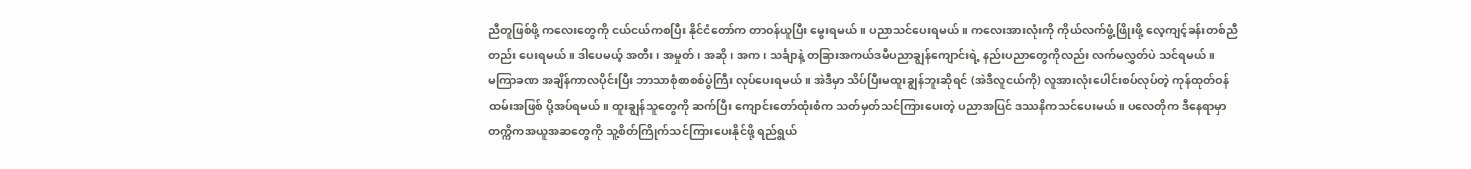ညီတူဖြစ်ဖို့ ကလေးတွေကို ငယ်ငယ်ကစပြီး နိုင်ငံတော်က တာဝန်ယူပြီး မွေးရမယ်။ ပညာသင်ပေးရမယ်။ ကလေးအားလုံးကို ကိုယ်လက်ဖွံ့ဖြိုးဖို့ လေ့ကျင့်ခန်းတစ်ညီတည်း ပေးရမယ်။ ဒါပေမယ့် အတီး၊ အမှုတ်၊ အဆို၊ အက၊ သင်္ချာနဲ့ တခြားအကယ်ဒမီပညာချွန်ကျောင်းရဲ့ နည်းပညာတွေကိုလည်း လက်မလွှတ်ပဲ သင်ရမယ်။
မကြာခဏ အချိန်ကာလပိုင်းပြီး ဘာသာစုံစာစစ်ပွဲကြီး လုပ်ပေးရမယ်။ အဲဒီမှာ သိပ်ပြီးမထူးချွန်ဘူးဆိုရင် (အဲဒီလူငယ်ကို) လူအားလုံးပေါင်းစပ်လုပ်တဲ့ ကုန်ထုတ်ဝန်ထမ်းအဖြစ် ပို့အပ်ရမယ်။ ထူးချွန်သူတွေကို ဆက်ပြီး ကျောင်းတော်ထုံးစံက သတ်မှတ်သင်ကြားပေးတဲ့ ပညာအပြင် ဒဿနိကသင်ပေးမယ်။ ပလေတိုက ဒီနေရာမှာ တက္ကိကအယူအဆတွေကို သူ့စိတ်ကြိုက်သင်ကြားပေးနိုင်ဖို့ ရည်ရွယ်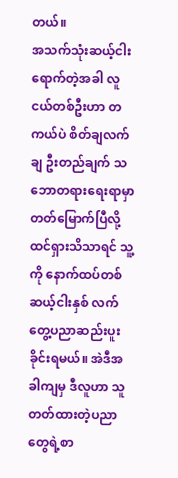တယ်။
အသက်သုံးဆယ့်ငါး ရောက်တဲ့အခါ လူငယ်တစ်ဦးဟာ တကယ်ပဲ စိတ်ချလက်ချ ဦးတည်ချက် သဘောတရားရေးရာမှာ တတ်မြောက်ပြီလို့ ထင်ရှားသိသာရင် သူ့ကို နောက်ထပ်တစ်ဆယ့်ငါးနှစ် လက်တွေ့ပညာဆည်းပူးခိုင်းရမယ်။ အဲဒီအခါကျမှ ဒီလူဟာ သူတတ်ထားတဲ့ပညာတွေရဲ့စာ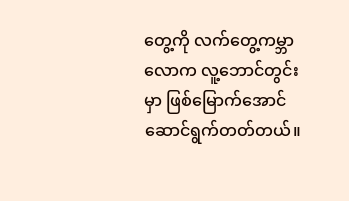တွေ့ကို လက်တွေ့ကမ္ဘာလောက လူ့ဘောင်တွင်းမှာ ဖြစ်မြောက်အောင် ဆောင်ရွက်တတ်တယ်။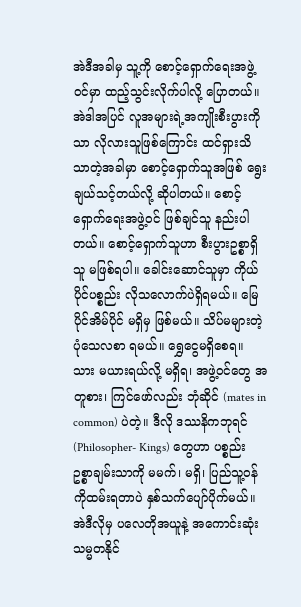အဲဒီအခါမှ သူ့ကို စောင့်ရှောက်ရေးအဖွဲ့ဝင်မှာ ထည့်သွင်းလိုက်ပါလို့ ပြောတယ်။
အဲဒါအပြင် လူအများရဲ့အကျိုးစီးပွားကိုသာ လိုလားသူဖြစ်ကြောင်း ထင်ရှားသိသာတဲ့အခါမှာ စောင့်ရှောက်သူအဖြစ် ရွေးချယ်သင့်တယ်လို့ ဆိုပါတယ်။ စောင့်ရှောက်ရေးအဖွဲ့ဝင် ဖြစ်ချင်သူ နည်းပါတယ်။ စောင့်ရှောက်သူဟာ စီးပွားဥစ္စာရှိသူ မဖြစ်ရပါ။ ခေါင်းဆောင်သူမှာ ကိုယ်ပိုင်ပစ္စည်း လိုသလောက်ပဲရှိရမယ်။ မြေပိုင်အိမ်ပိုင် မရှိမှ ဖြစ်မယ်။ သိပ်မများတဲ့ ပုံသေလစာ ရမယ်။ ရွှေငွေမရှိစေရ။ သား မယားရယ်လို့ မရှိရ၊ အဖွဲ့ဝင်တွေ အတူစား၊ ကြင်ဖော်လည်း ဘုံဆိုင် (mates in common) ပဲတဲ့။ ဒီလို ဒဿနိကဘုရင် (Philosopher- Kings) တွေဟာ ပစ္စည်းဥစ္စာချမ်းသာကို မမက်၊ မရှိ၊ ပြည်သူ့ဝန်ကိုထမ်းရတာပဲ နှစ်သက်ပျော်ပိုက်မယ်။ အဲဒီလိုမှ ပလေတိုအယူနဲ့ အကောင်းဆုံးသမ္မတနိုင်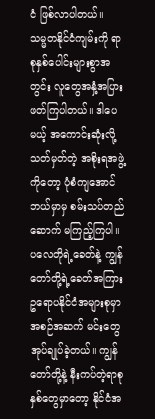ငံ ဖြစ်လာပါတယ်။
သမ္မတနိုင်ငံကျမ်းကို ရာစုနှစ်ပေါင်းများစွာအတွင်း လူတွေအနှံ့အပြား ဖတ်ကြပါတယ်။ ဒါပေမယ့် အကောင်းဆုံးလို့ သတ်မှတ်တဲ့ အစိုးရအဖွဲ့ကိုတော့ ပုံစံကျအောင် ဘယ်မှာမှ စမ်းသပ်တည်ဆောက် မကြည့်ကြပါ။ ပလေတိုရဲ့ခေတ်နဲ့ ကျွန်တော်တို့ရဲ့ခေတ်အကြား ဥရောပနိုင်ငံအများစုမှာ အစဉ်အဆက် မင်းတွေအုပ်ချုပ်ခဲ့တယ်။ ကျွန်တော်တို့နဲ့ နီးကပ်တဲ့ရာစုနှစ်တွေမှာတော့ နိုင်ငံအ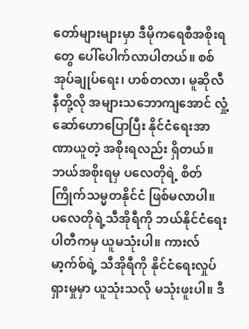တော်များများမှာ ဒီမိုကရေစီအစိုးရတွေ ပေါ်ပေါက်လာပါတယ်။ စစ်အုပ်ချုပ်ရေး၊ ဟစ်တလာ၊ မူဆိုလီနီတို့လို အများသဘောကျအောင် လှုံ့ဆော်ဟောပြောပြီး နိုင်ငံရေးအာဏာယူတဲ့ အစိုးရလည်း ရှိတယ်။ ဘယ်အစိုးရမှ ပလေတိုရဲ့ စိတ်ကြိုက်သမ္မတနိုင်ငံ ဖြစ်မလာပါ။
ပလေတိုရဲ့သီအိုရီကို ဘယ်နိုင်ငံရေးပါတီကမှ ယူမသုံးပါ။ ကားလ်မာ့က်စ်ရဲ့ သီအိုရီကို နိုင်ငံရေးလှုပ်ရှားမှုမှာ ယူသုံးသလို မသုံးဖူးပါ။ ဒီ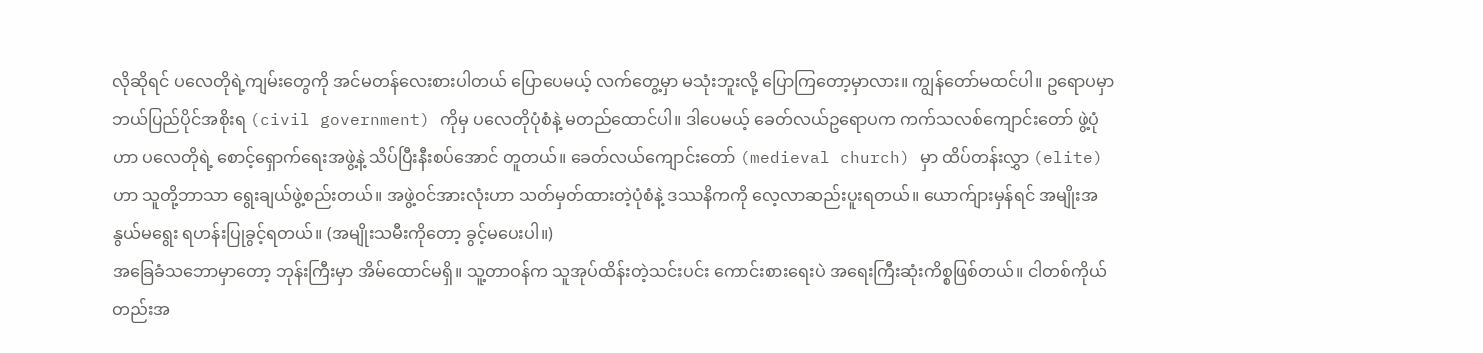လိုဆိုရင် ပလေတိုရဲ့ကျမ်းတွေကို အင်မတန်လေးစားပါတယ် ပြောပေမယ့် လက်တွေ့မှာ မသုံးဘူးလို့ ပြောကြတော့မှာလား။ ကျွန်တော်မထင်ပါ။ ဥရောပမှာ ဘယ်ပြည်ပိုင်အစိုးရ (civil government) ကိုမှ ပလေတိုပုံစံနဲ့ မတည်ထောင်ပါ။ ဒါပေမယ့် ခေတ်လယ်ဥရောပက ကက်သလစ်ကျောင်းတော် ဖွဲ့ပုံဟာ ပလေတိုရဲ့ စောင့်ရှောက်ရေးအဖွဲ့နဲ့ သိပ်ပြီးနီးစပ်အောင် တူတယ်။ ခေတ်လယ်ကျောင်းတော် (medieval church) မှာ ထိပ်တန်းလွှာ (elite) ဟာ သူတို့ဘာသာ ရွေးချယ်ဖွဲ့စည်းတယ်။ အဖွဲ့ဝင်အားလုံးဟာ သတ်မှတ်ထားတဲ့ပုံစံနဲ့ ဒဿနိကကို လေ့လာဆည်းပူးရတယ်။ ယောက်ျားမှန်ရင် အမျိုးအနွယ်မရွေး ရဟန်းပြုခွင့်ရတယ်။ (အမျိုးသမီးကိုတော့ ခွင့်မပေးပါ။)
အခြေခံသဘောမှာတော့ ဘုန်းကြီးမှာ အိမ်ထောင်မရှိ။ သူ့တာဝန်က သူအုပ်ထိန်းတဲ့သင်းပင်း ကောင်းစားရေးပဲ အရေးကြီးဆုံးကိစ္စဖြစ်တယ်။ ငါတစ်ကိုယ်တည်းအ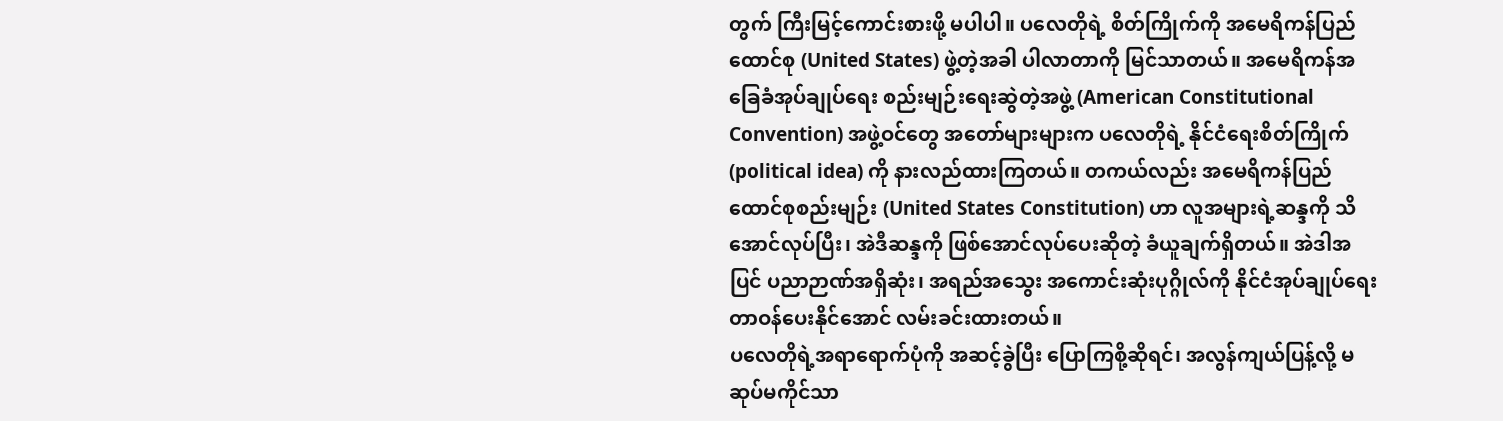တွက် ကြီးမြင့်ကောင်းစားဖို့ မပါပါ။ ပလေတိုရဲ့ စိတ်ကြိုက်ကို အမေရိကန်ပြည်ထောင်စု (United States) ဖွဲ့တဲ့အခါ ပါလာတာကို မြင်သာတယ်။ အမေရိကန်အခြေခံအုပ်ချုပ်ရေး စည်းမျဉ်းရေးဆွဲတဲ့အဖွဲ့ (American Constitutional Convention) အဖွဲ့ဝင်တွေ အတော်များများက ပလေတိုရဲ့ နိုင်ငံရေးစိတ်ကြိုက် (political idea) ကို နားလည်ထားကြတယ်။ တကယ်လည်း အမေရိကန်ပြည်ထောင်စုစည်းမျဉ်း (United States Constitution) ဟာ လူအများရဲ့ဆန္ဒကို သိအောင်လုပ်ပြီး၊ အဲဒီဆန္ဒကို ဖြစ်အောင်လုပ်ပေးဆိုတဲ့ ခံယူချက်ရှိတယ်။ အဲဒါအပြင် ပညာဉာဏ်အရှိဆုံး၊ အရည်အသွေး အကောင်းဆုံးပုဂ္ဂိုလ်ကို နိုင်ငံအုပ်ချုပ်ရေးတာဝန်ပေးနိုင်အောင် လမ်းခင်းထားတယ်။
ပလေတိုရဲ့အရာရောက်ပုံကို အဆင့်ခွဲပြီး ပြောကြစို့ဆိုရင်၊ အလွန်ကျယ်ပြန့်လို့ မဆုပ်မကိုင်သာ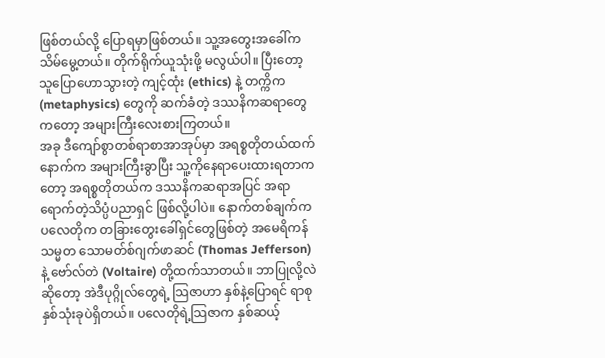ဖြစ်တယ်လို့ ပြောရမှာဖြစ်တယ်။ သူ့အတွေးအခေါ်က သိမ်မွေ့တယ်။ တိုက်ရိုက်ယူသုံးဖို့ မလွယ်ပါ။ ပြီးတော့ သူပြောဟောသွားတဲ့ ကျင့်ထုံး (ethics) နဲ့ တက္ကိက (metaphysics) တွေကို ဆက်ခံတဲ့ ဒဿနိကဆရာတွေကတော့ အများကြီးလေးစားကြတယ်။
အခု ဒီကျော်စွာတစ်ရာစာအာအုပ်မှာ အရစ္စတိုတယ်ထက် နောက်က အများကြီးခွာပြီး သူ့ကိုနေရာပေးထားရတာကတော့ အရစ္စတိုတယ်က ဒဿနိကဆရာအပြင် အရာရောက်တဲ့သိပ္ပံပညာရှင် ဖြစ်လို့ပါပဲ။ နောက်တစ်ချက်က ပလေတိုက တခြားတွေးခေါ်ရှင်တွေဖြစ်တဲ့ အမေရိကန်သမ္မတ သောမတ်စ်ဂျက်ဖာဆင် (Thomas Jefferson) နဲ့ ဗော်လ်တဲ (Voltaire) တို့ထက်သာတယ်။ ဘာပြုလို့လဲဆိုတော့ အဲဒီပုဂ္ဂိုလ်တွေရဲ့ သြဇာဟာ နှစ်နဲ့ပြောရင် ရာစုနှစ်သုံးခုပဲရှိတယ်။ ပလေတိုရဲ့သြဇာက နှစ်ဆယ့်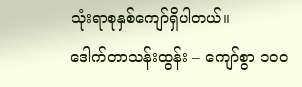သုံးရာစုနှစ်ကျော်ရှိပါတယ်။
ဒေါက်တာသန်းထွန်း – ကျော်စွာ ၁၀၀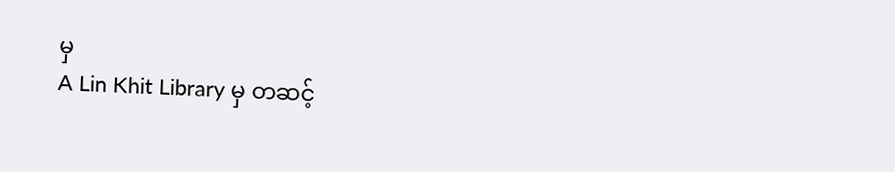မှ
A Lin Khit Library မှ တဆင့်